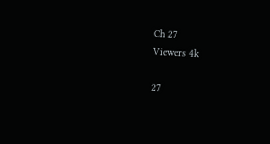Ch 27
Viewers 4k

27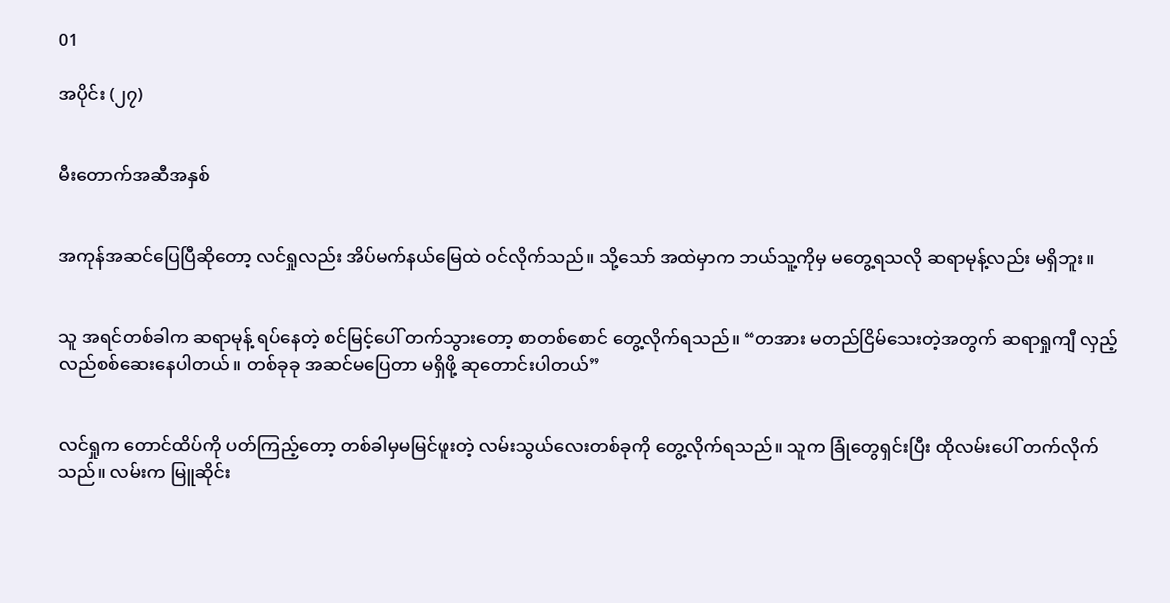01

အပိုင်း (၂၇)


မီးတောက်အဆီအနှစ်


အကုန်အဆင်ပြေပြီဆိုတော့ လင်ရှုလည်း အိပ်မက်နယ်မြေထဲ ဝင်လိုက်သည်။ သို့သော် အထဲမှာက ဘယ်သူ့ကိုမှ မတွေ့ရသလို ဆရာမုန့်လည်း မရှိဘူး။


သူ အရင်တစ်ခါက ဆရာမုန့် ရပ်နေတဲ့ စင်မြင့်ပေါ် တက်သွားတော့ စာတစ်စောင် တွေ့လိုက်ရသည်။ “တအား မတည်ငြိမ်သေးတဲ့အတွက် ဆရာရှုကျီ လှည့်လည်စစ်ဆေးနေပါတယ်။ တစ်ခုခု အဆင်မပြေတာ မရှိဖို့ ဆုတောင်းပါတယ်”


လင်ရှုက တောင်ထိပ်ကို ပတ်ကြည့်တော့ တစ်ခါမှမမြင်ဖူးတဲ့ လမ်းသွယ်လေးတစ်ခုကို တွေ့လိုက်ရသည်။ သူက ခြုံတွေရှင်းပြီး ထိုလမ်းပေါ် တက်လိုက်သည်။ လမ်းက မြူဆိုင်း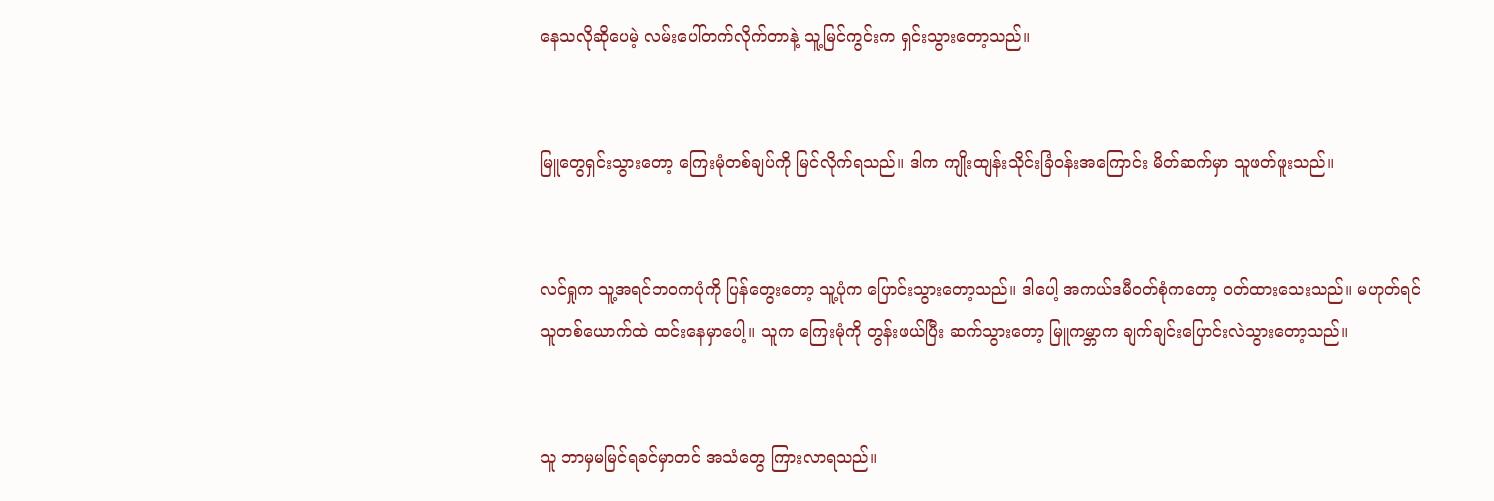နေသလိုဆိုပေမဲ့ လမ်းပေါ်တက်လိုက်တာနဲ့ သူ့မြင်ကွင်းက ရှင်းသွားတော့သည်။


မြူတွေရှင်းသွားတော့ ကြေးမုံတစ်ချပ်ကို မြင်လိုက်ရသည်။ ဒါက ကျိုးထျန်းသိုင်းခြံဝန်းအကြောင်း မိတ်ဆက်မှာ သူဖတ်ဖူးသည်။


လင်ရှုက သူ့အရင်ဘဝကပုံကို ပြန်တွေးတော့ သူ့ပုံက ပြောင်းသွားတော့သည်။ ဒါပေါ့ အကယ်ဒမီဝတ်စုံကတော့ ဝတ်ထားသေးသည်။ မဟုတ်ရင် သူတစ်ယောက်ထဲ ထင်းနေမှာပေါ့။ သူက ကြေးမုံကို တွန်းဖယ်ပြီး ဆက်သွားတော့ မြူကမ္ဘာက ချက်ချင်းပြောင်းလဲသွားတော့သည်။


သူ ဘာမှမမြင်ရခင်မှာတင် အသံတွေ ကြားလာရသည်။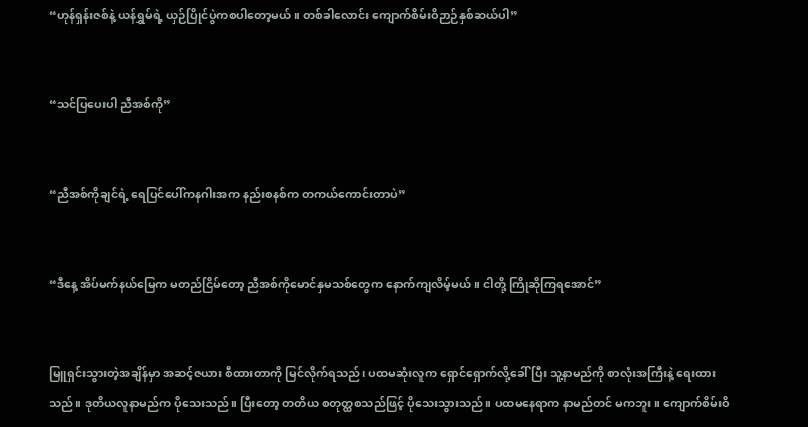“ဟုန်ရှန်းဇစ်နဲ့ ယန်ရွှမ်ရဲ့ ယှဉ်ပြိုင်ပွဲကစပါတော့မယ်။ တစ်ခါလောင်း ကျောက်စိမ်းဝိဉာဉ်နှစ်ဆယ်ပါ”


“သင်ပြပေးပါ ညီအစ်ကို”


“ညီအစ်ကိုချင်ရဲ့ ရေပြင်ပေါ်ကနဂါးအက နည်းစနစ်က တကယ်ကောင်းတာပဲ”


“ဒီနေ့ အိပ်မက်နယ်မြေက မတည်ငြိမ်တော့ ညီအစ်ကိုမောင်နှမသစ်တွေက နောက်ကျလိမ့်မယ်။ ငါတို့ ကြိုဆိုကြရအောင်”


မြူရှင်းသွားတဲ့အချိန်မှာ အဆင့်ဇယား စီထားတာကို မြင်လိုက်ရသည်၊ ပထမဆုံးလူက ရှောင်ရှောက်လို့ခေါ်ပြီး သူ့နာမည်ကို စာလုံးအကြီးနဲ့ ရေးထားသည်။ ဒုတိယလူနာမည်က ပိုသေးသည်။ ပြီးတော့ တတိယ စတုတ္ထစသည်ဖြင့် ပိုသေးသွားသည်။ ပထမနေရာက နာမည်တင် မကဘူး။ ကျောက်စိမ်းဝိ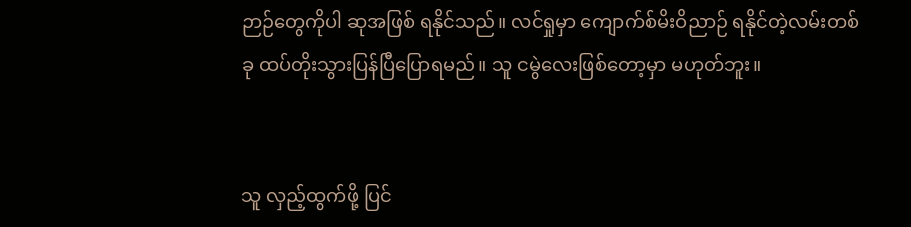ဉာဉ်တွေကိုပါ ဆုအဖြစ် ရနိုင်သည်။ လင်ရှုမှာ ကျောက်စ်မိးဝိညာဉ် ရနိုင်တဲ့လမ်းတစ်ခု ထပ်တိုးသွားပြန်ပြီပြောရမည်။ သူ ငမွဲလေးဖြစ်တော့မှာ မဟုတ်ဘူး။


သူ လှည့်ထွက်ဖို့ ပြင်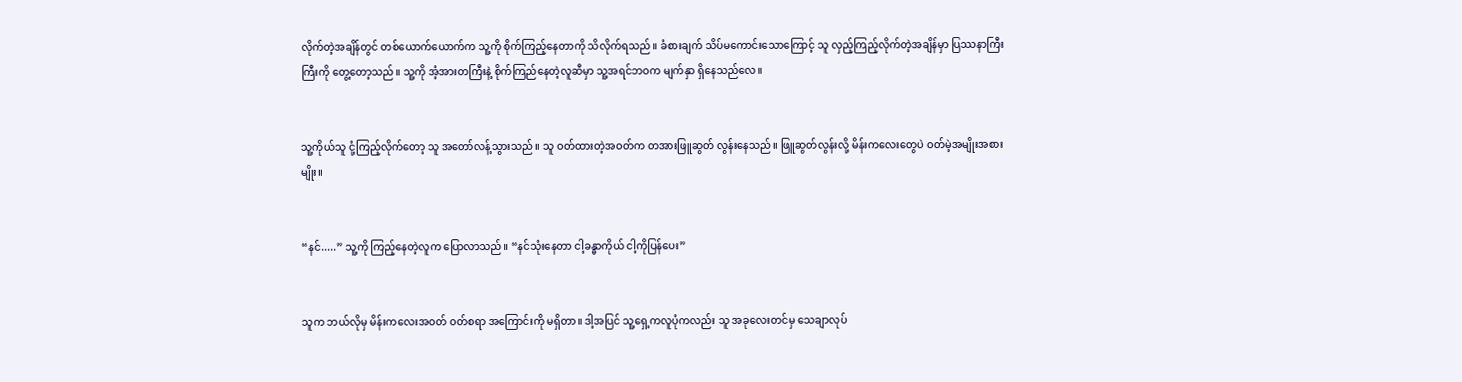လိုက်တဲ့အချိန်တွင် တစ်ယောက်ယောက်က သူ့ကို စိုက်ကြည့်နေတာကို သိလိုက်ရသည်။ ခံစားချက် သိပ်မကောင်းသောကြောင့် သူ လှည့်ကြည့်လိုက်တဲ့အချိန်မှာ ပြဿနာကြီးကြီးကို တွေ့တော့သည်။ သူ့ကို အံ့အားတကြီးနဲ့ စိုက်ကြည်နေတဲ့လူဆီမှာ သူ့အရင်ဘဝက မျက်နှာ ရှိနေသည်လေ။


သူ့ကိုယ်သူ ငုံ့ကြည့်လိုက်တော့ သူ အတော်လန့်သွားသည်။ သူ ဝတ်ထားတဲ့အဝတ်က တအားဖြူဆွတ် လွန်းနေသည်။ ဖြူဆွတ်လွန်းလို့ မိန်းကလေးတွေပဲ ဝတ်မဲ့အမျိုးအစားမျိုး။


“နင်.....” သူ့ကို ကြည့်နေတဲ့လူက ပြောလာသည်။ “နင်သုံးနေတာ ငါ့ခန္ဓာကိုယ် ငါ့ကိုပြန်ပေး”


သူက ဘယ်လိုမှ မိန်းကလေးအဝတ် ဝတ်စရာ အကြောင်းကို မရှိတာ။ ဒါ့အပြင် သူ့ရှေ့ကလူပုံကလည်း သူ အခုလေးတင်မှ သေချာလုပ်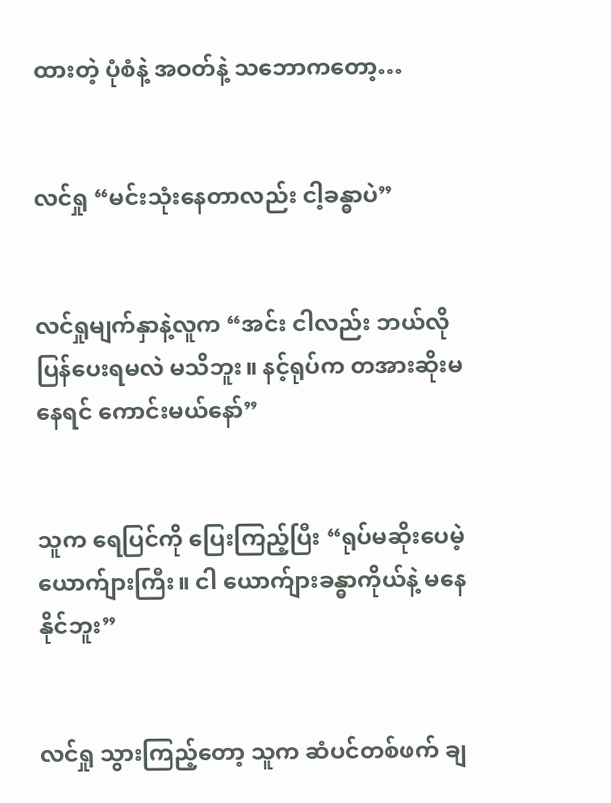ထားတဲ့ ပုံစံနဲ့ အဝတ်နဲ့ သဘောကတော့…


လင်ရှု “မင်းသုံးနေတာလည်း ငါ့ခန္ဓာပဲ”


လင်ရှုမျက်နှာနဲ့လူက “အင်း ငါလည်း ဘယ်လိုပြန်ပေးရမလဲ မသိဘူး။ နင့်ရုပ်က တအားဆိုးမနေရင် ကောင်းမယ်နော်”


သူက ရေပြင်ကို ပြေးကြည့်ပြီး “ရုပ်မဆိုးပေမဲ့ ယောက်ျားကြီး။ ငါ ယောက်ျားခန္ဓာကိုယ်နဲ့ မနေနိုင်ဘူး”


လင်ရှု သွားကြည့်တော့ သူက ဆံပင်တစ်ဖက် ချ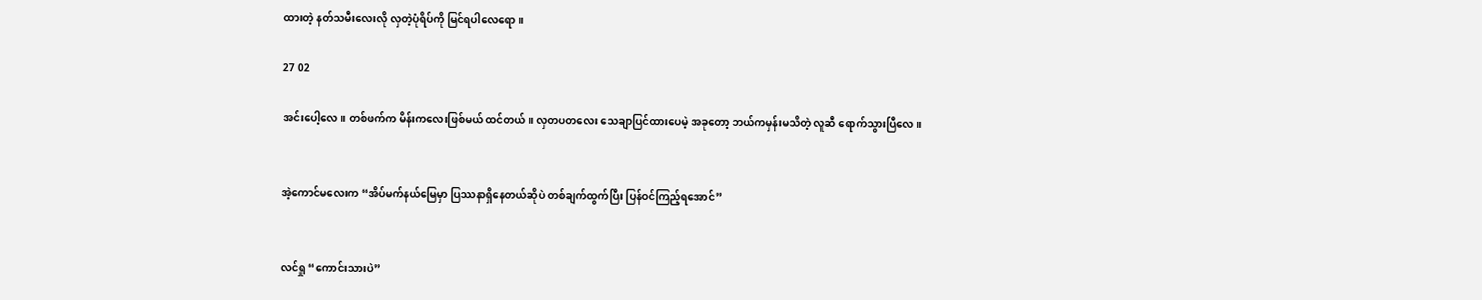ထားတဲ့ နတ်သမီးလေးလို လှတဲ့ပုံရိပ်ကို မြင်ရပါလေရော။

27 02

အင်းပေါ့လေ။ တစ်ဖက်က မိန်းကလေးဖြစ်မယ် ထင်တယ်။ လှတပတလေး သေချာပြင်ထားပေမဲ့ အခုတော့ ဘယ်ကမှန်းမသိတဲ့ လူဆီ ရောက်သွားပြီလေ။


အဲ့ကောင်မလေးက “အိပ်မက်နယ်မြေမှာ ပြဿနာရှိနေတယ်ဆိုပဲ တစ်ချက်ထွက်ပြီး ပြန်ဝင်ကြည့်ရအောင်”


လင်ရှု “ကောင်းသားပဲ”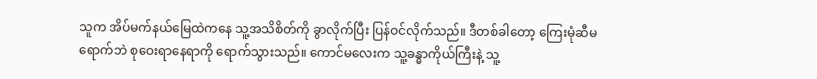သူက အိပ်မက်နယ်မြေထဲကနေ သူ့အသိစိတ်ကို ခွာလိုက်ပြီး ပြန်ဝင်လိုက်သည်။ ဒီတစ်ခါတော့ ကြေးမုံဆီမရောက်ဘဲ စုဝေးရာနေရာကို ရောက်သွားသည်။ ကောင်မလေးက သူ့ခန္ဓာကိုယ်ကြီးနဲ့ သူ့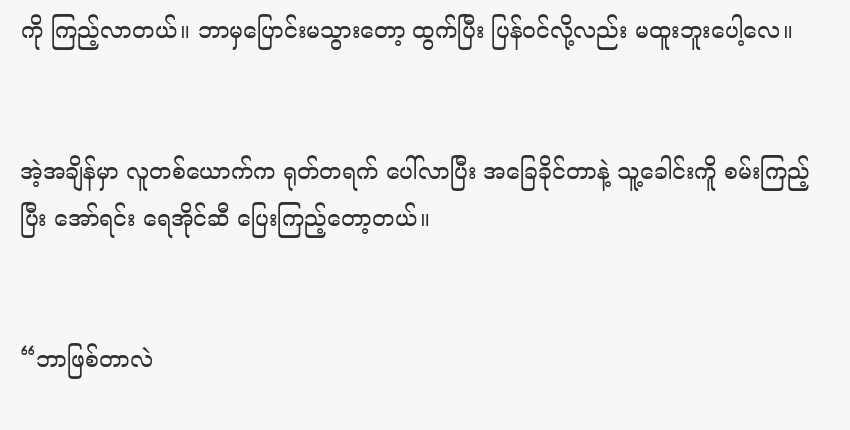ကို ကြည့်လာတယ်။ ဘာမှပြောင်းမသွားတော့ ထွက်ပြီး ပြန်ဝင်လို့လည်း မထူးဘူးပေါ့လေ။


အဲ့အချိန်မှာ လူတစ်ယောက်က ရုတ်တရက် ပေါ်လာပြီး အခြေခိုင်တာနဲ့ သူ့ခေါင်းကိူ စမ်းကြည့်ပြီး အော်ရင်း ရေအိုင်ဆီ ပြေးကြည့်တော့တယ်။


“ဘာဖြစ်တာလဲ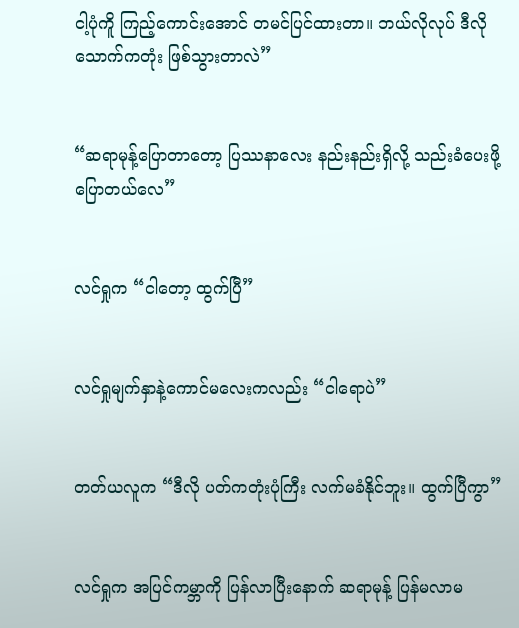ငါ့ပုံကိူ ကြည့်ကောင်းအောင် တမင်ပြင်ထားတာ။ ဘယ်လိုလုပ် ဒီလိုသောက်ကတုံး ဖြစ်သွားတာလဲ”


“ဆရာမုန့်ပြောတာတော့ ပြဿနာလေး နည်းနည်းရှိလို့ သည်းခံပေးဖို့ ပြောတယ်လေ”


လင်ရှုက “ငါတော့ ထွက်ပြီ”


လင်ရှုမျက်နှာနဲ့ကောင်မလေးကလည်း “ငါရောပဲ”


တတ်ယလူက “ဒီလို ပတ်ကတုံးပုံကြီး လက်မခံနိုင်ဘူး။ ထွက်ပြီကွာ”


လင်ရှုက အပြင်ကမ္ဘာကို ပြန်လာပြီးနောက် ဆရာမုန့် ပြန်မလာမ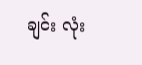ချင်း လုံး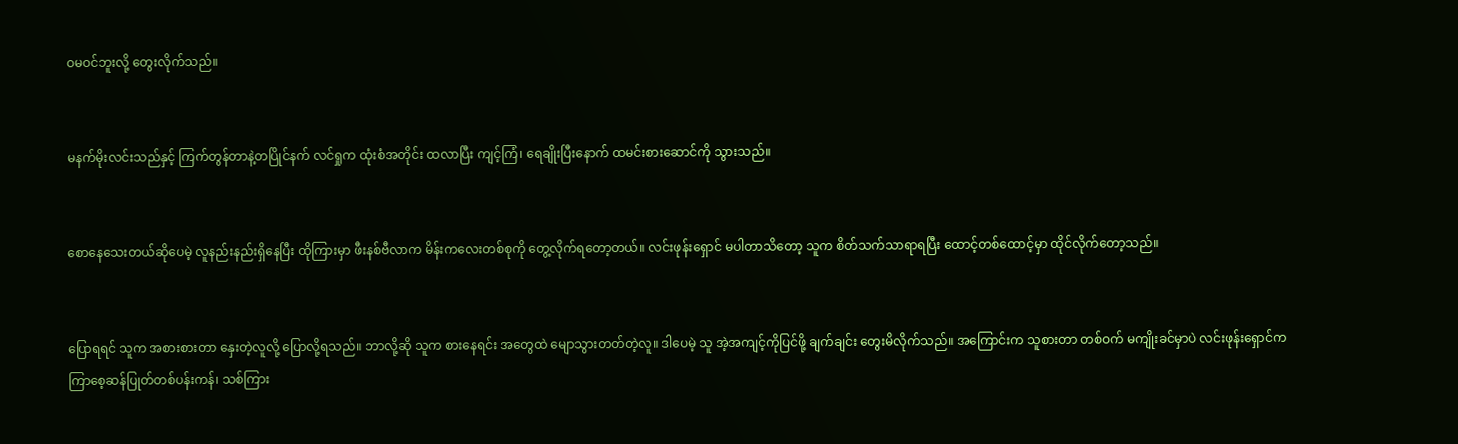ဝမဝင်ဘူးလို့ တွေးလိုက်သည်။


မနက်မိုးလင်းသည်နှင့် ကြက်တွန်တာနဲ့တပြိုင်နက် လင်ရှုက ထုံးစံအတိုင်း ထလာပြီး ကျင့်ကြံ၊ ရေချိုးပြီးနောက် ထမင်းစားဆောင်ကို သွားသည်။


စောနေသေးတယ်ဆိုပေမဲ့ လူနည်းနည်းရှိနေပြီး ထိုကြားမှာ ဖီးနစ်ဗီလာက မိန်းကလေးတစ်စုကို တွေ့လိုက်ရတော့တယ်။ လင်းဖုန်းရှောင် မပါတာသိတော့ သူက စိတ်သက်သာရာရပြီး ထောင့်တစ်ထောင့်မှာ ထိုင်လိုက်တော့သည်။


ပြောရရင် သူက အစားစားတာ နှေးတဲ့လူလို့ ပြောလို့ရသည်။ ဘာလို့ဆို သူက စားနေရင်း အတွေထဲ မျောသွားတတ်တဲ့လူ။ ဒါပေမဲ့ သူ အဲ့အကျင့်ကိုပြင်ဖို့ ချက်ချင်း တွေးမိလိုက်သည်။ အကြောင်းက သူစားတာ တစ်ဝက် မကျိုးခင်မှာပဲ လင်းဖုန်းရှောင်က ကြာစေ့ဆန်ပြုတ်တစ်ပန်းကန်၊ သစ်ကြား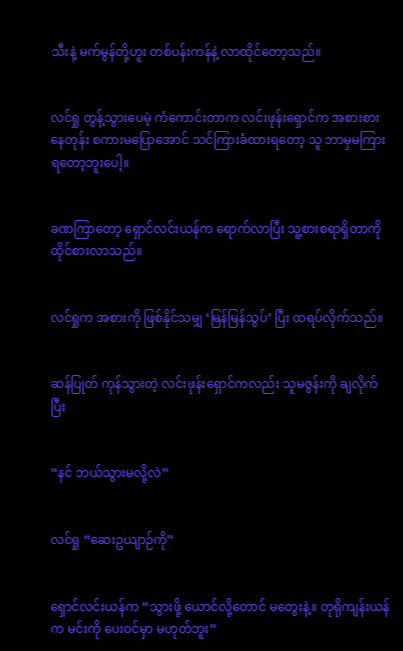သီးနဲ့ မက်မွန်တို့ဟူး တစ်ပန်းကန်နဲ့ လာထိုင်တော့သည်။


လင်ရှု တွန့်သွားပေမဲ့ ကံကောင်းတာက လင်းဖုန်းရှောင်က အစားစားနေတုန်း စကားမပြောအောင် သင်ကြားခံထားရတော့ သူ ဘာမှမကြားရတော့ဘူးပေါ့။


ခဏကြာတော့ ရှောင်လင်းယန်က ရောက်လာပြီး သူ့စားစရာရှိတာကို ထိုင်စားလာသည်။


လင်ရှုက အစားကို ဖြစ်နိုင်သမျှ ‘မြန်မြန်သွပ်’ ပြီး ထရပ်လိုက်သည်။


ဆန်ပြုတ် ကုန်သွားတဲ့ လင်းဖုန်းရှောင်ကလည်း သူမဇွန်းကို ချလိုက်ပြီး


“နင် ဘယ်သွားမလို့လဲ”


လင်ရှု “ဆေးဥယျာဉ်ကို”


ရှောင်လင်းယန်က “သွားဖို့ ယောင်လို့တောင် မတွေးနဲ့။ တုရိုကျန်းယန်က မင်းကို ပေးဝင်မှာ မဟုတ်ဘူး”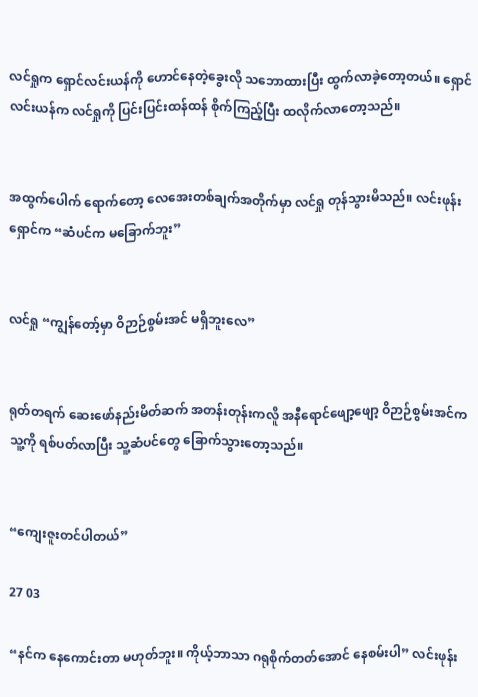လင်ရှုက ရှောင်လင်းယန်ကို ဟောင်နေတဲ့ခွေးလို သဘောထားပြီး ထွက်လာခဲ့တော့တယ်။ ရှောင်လင်းယန်က လင်ရှုကို ပြင်းပြင်းထန်ထန် စိုက်ကြည့်ပြီး ထလိုက်လာတော့သည်။


အထွက်ပေါက် ရောက်တော့ လေအေးတစ်ချက်အတိုက်မှာ လင်ရှု တုန်သွားမိသည်။ လင်းဖုန်းရှောင်က “ဆံပင်က မခြောက်ဘူး”


လင်ရှု “ကျွန်တော့်မှာ ဝိဉာဉ်စွမ်းအင် မရှိဘူးလေ”


ရုတ်တရက် ဆေးဖော်နည်းမိတ်ဆက် အတန်းတုန်းကလိူ အနီရောင်ဖျော့ဖျော့ ဝိဉာဉ်စွမ်းအင်က သူ့ကို ရစ်ပတ်လာပြီး သူ့ဆံပင်တွေ ခြောက်သွားတော့သည်။


“ကျေးဇူးတင်ပါတယ်”

27 03

“နင်က နေကောင်းတာ မဟုတ်ဘူး။ ကိုယ့်ဘာသာ ဂရုစိုက်တတ်အောင် နေစမ်းပါ” လင်းဖုန်း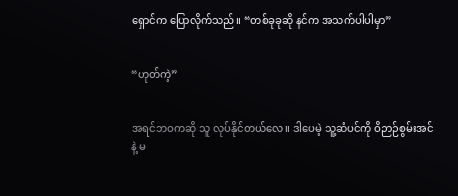ရှောင်က ပြောလိုက်သည်။ “တစ်ခုခုဆို နင်က အသက်ပါပါမှာ”


“ဟုတ်ကဲ့”


အရင်ဘဝကဆို သူ လုပ်နိုင်တယ်လေ။ ဒါပေမဲ့ သူ့ဆံပင်ကို ဝိဉာဉ်စွမ်းအင်နဲ့ မ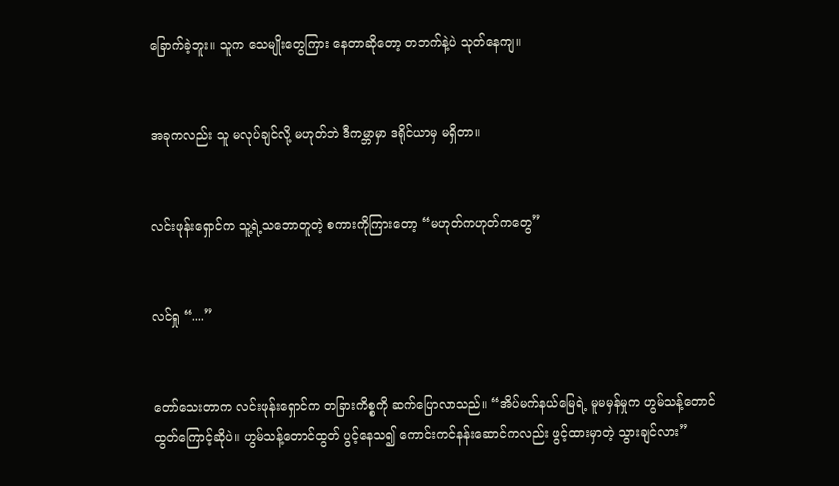ခြောက်ခဲ့ဘူး။ သူက သေမျိုးတွေကြား နေတာဆိုတော့ တဘက်နဲ့ပဲ သုတ်နေကျ။


အခုကလည်း သူ မလုပ်ချင်လို့ မဟုတ်ဘဲ ဒီကမ္ဘာမှာ ဒရိုင်ယာမှ မရှိတာ။


လင်းဖုန်းရှောင်က သူ့ရဲ့သဘောတူတဲ့ စကားကိုကြားတော့ “မဟုတ်ကဟုတ်ကတွေ”


လင်ရှု “....”


တော်သေးတာက လင်းဖုန်းရှောင်က တခြားကိစ္စကို ဆက်ပြောလာသည်။ “အိပ်မက်နယ်မြေရဲ့ မူမမှန်မှုက ဟွမ်သန့်တောင်ထွတ်ကြောင့်ဆိုပဲ။ ဟွမ်သန့်တောင်ထွတ် ပွင့်နေသ၍ ကောင်းကင်နန်း‌ဆောင်ကလည်း ဖွင့်ထားမှာတဲ့ သွားချင်လား”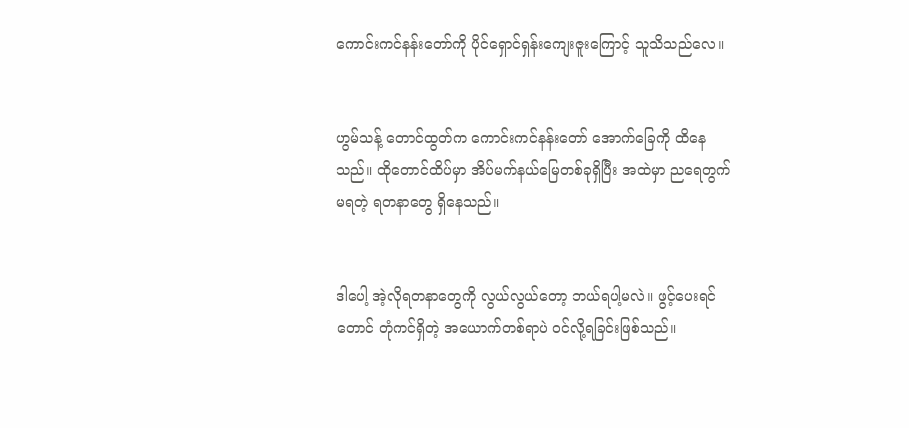ကောင်းကင်နန်းတော်ကို ပိုင်ရှောင်ရှန်းကျေးဇူးကြောင့် သူသိသည်လေ။


ဟွမ်သန့် တောင်ထွတ်က ကောင်းကင်နန်းတော် အောက်ခြေကို ထိနေသည်။ ထိုတောင်ထိပ်မှာ အိပ်မက်နယ်မြေတစ်ခုရှိပြီး အထဲမှာ ညရေတွက်မရတဲ့ ရတနာတွေ ရှိနေသည်။


ဒါပေါ့ အဲ့လိုရတနာတွေကို လွယ်လွယ်တော့ ဘယ်ရပါ့မလဲ။ ဖွင့်ပေးရင်တောင် တုံကင်ရှိတဲ့ အယောက်တစ်ရာပဲ ဝင်လို့ရခြင်းဖြစ်သည်။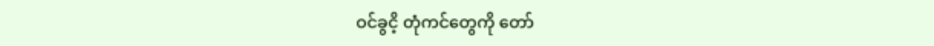ဝင်ခွငိ့ တုံကင်တွေကို တော်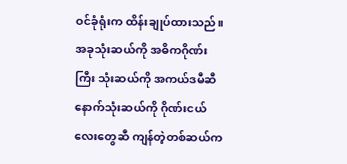ဝင်ခုံရုံးက ထိန်းချုပ်ထားသည်။ အခုသုံးဆယ်ကို အဓိကဂိုဏ်းကြီး သုံးဆယ်ကို အကယ်ဒမီဆီ နောက်သုံးဆယ်ကို ဂိုဏ်းငယ်လေးတွေဆီ ကျန်တဲ့တစ်ဆယ်က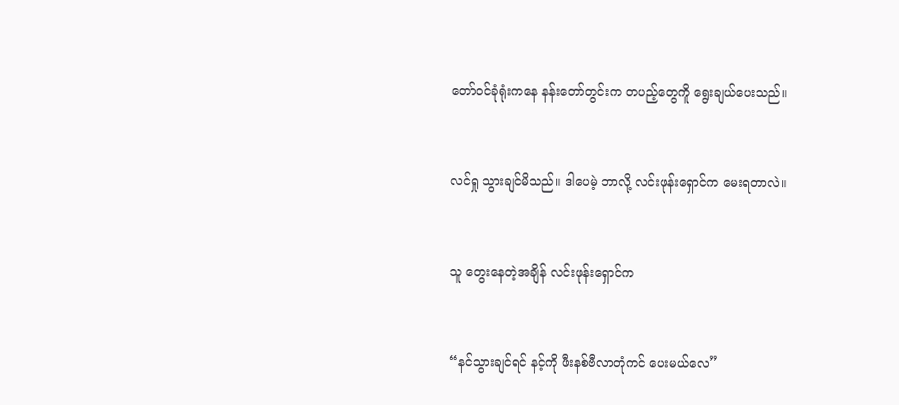တော်ဝင်ခုံရုံးကနေ နန်းတော်တွင်းက တပည့်တွေကိူ ရွေးချယ်ပေးသည်။


လင်ရှု သွားချင်မိသည်။ ဒါပေမဲ့ ဘာလို့ လင်းဖုန်းရှောင်က မေးရတာလဲ။


သူ တွေးနေတဲ့အချိန် လင်းဖုန်းရှောင်က


“နင်သွားချင်ရင် နင့်ကို ဖီးနစ်ဗီလာတုံကင် ပေးမယ်လေ”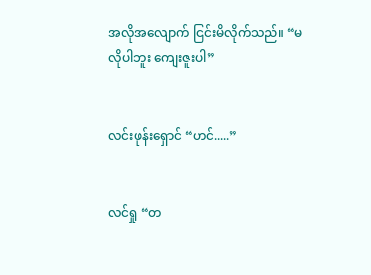အလိုအလျောက် ငြင်းမိလိုက်သည်။ “မလိုပါဘူး ကျေးဇူးပါ”


လင်းဖုန်းရှောင် “ဟင်.....”


လင်ရှု “တ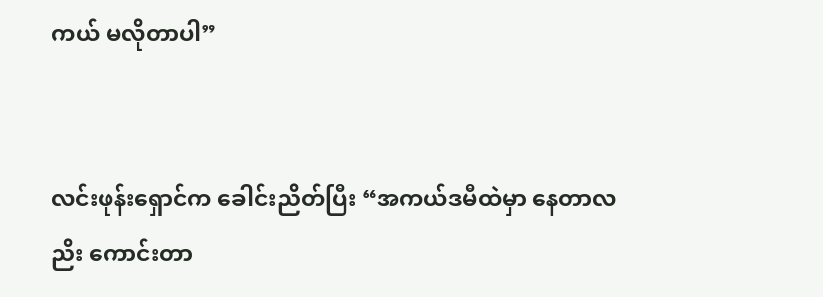ကယ် မလိုတာပါ”


လင်းဖုန်းရှောင်က ခေါင်းညိတ်ပြီး “အကယ်ဒမီထဲမှာ နေတာလညိး ကောင်းတာ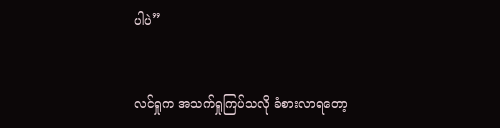ပါပဲ”


လင်ရှုက အသက်ရှုကြပ်သလို ခံစားလာရတော့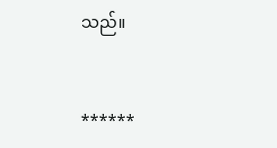သည်။


******